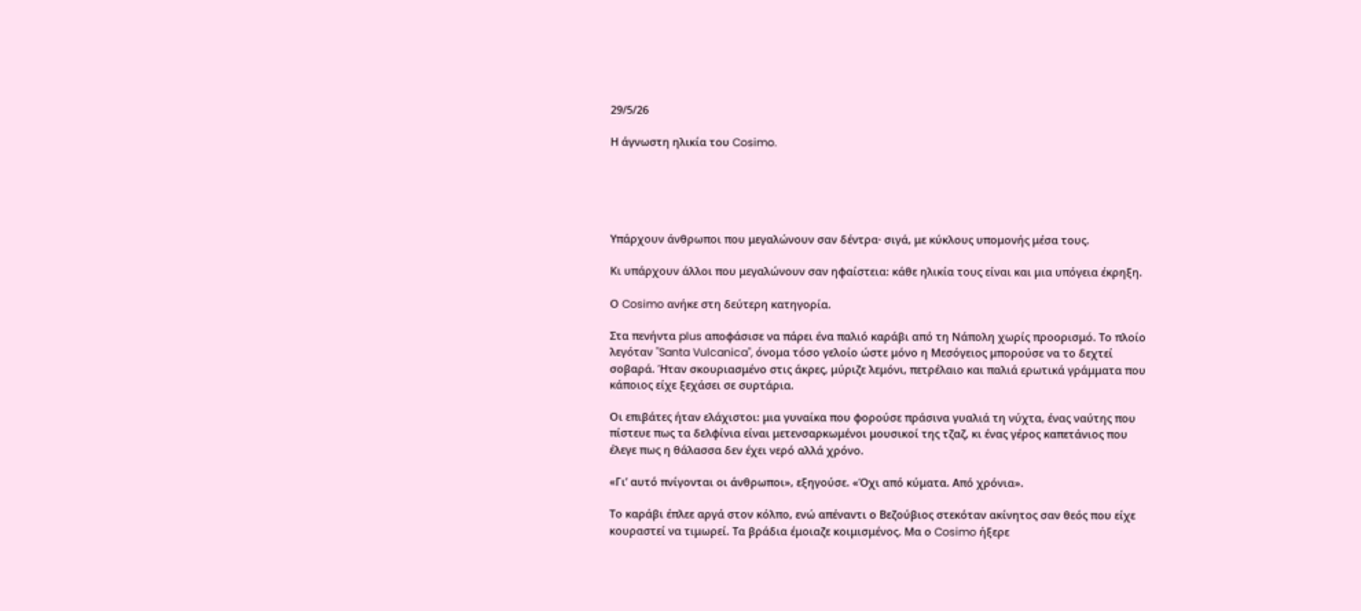29/5/26

Η άγνωστη ηλικία του Cosimo.





Υπάρχουν άνθρωποι που μεγαλώνουν σαν δέντρα· σιγά, με κύκλους υπομονής μέσα τους.

Κι υπάρχουν άλλοι που μεγαλώνουν σαν ηφαίστεια: κάθε ηλικία τους είναι και μια υπόγεια έκρηξη.

Ο Cosimo ανήκε στη δεύτερη κατηγορία.

Στα πενήντα plus αποφάσισε να πάρει ένα παλιό καράβι από τη Νάπολη χωρίς προορισμό. Το πλοίο λεγόταν "Santa Vulcanica", όνομα τόσο γελοίο ώστε μόνο η Μεσόγειος μπορούσε να το δεχτεί σοβαρά. Ήταν σκουριασμένο στις άκρες, μύριζε λεμόνι, πετρέλαιο και παλιά ερωτικά γράμματα που κάποιος είχε ξεχάσει σε συρτάρια.

Οι επιβάτες ήταν ελάχιστοι: μια γυναίκα που φορούσε πράσινα γυαλιά τη νύχτα, ένας ναύτης που πίστευε πως τα δελφίνια είναι μετενσαρκωμένοι μουσικοί της τζαζ, κι ένας γέρος καπετάνιος που έλεγε πως η θάλασσα δεν έχει νερό αλλά χρόνο.

«Γι’ αυτό πνίγονται οι άνθρωποι», εξηγούσε. «Όχι από κύματα. Από χρόνια».

Το καράβι έπλεε αργά στον κόλπο, ενώ απέναντι ο Βεζούβιος στεκόταν ακίνητος σαν θεός που είχε κουραστεί να τιμωρεί. Τα βράδια έμοιαζε κοιμισμένος. Μα ο Cosimo ήξερε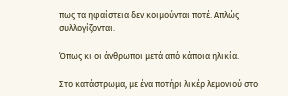πως τα ηφαίστεια δεν κοιμούνται ποτέ. Απλώς συλλογίζονται.

Όπως κι οι άνθρωποι μετά από κάποια ηλικία.

Στο κατάστρωμα, με ένα ποτήρι λικέρ λεμονιού στο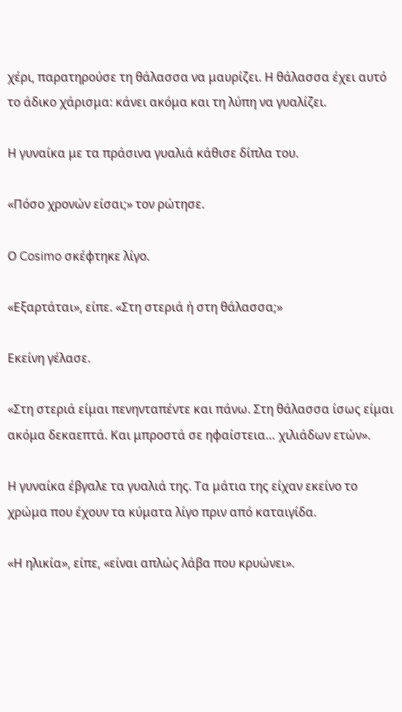χέρι, παρατηρούσε τη θάλασσα να μαυρίζει. Η θάλασσα έχει αυτό το άδικο χάρισμα: κάνει ακόμα και τη λύπη να γυαλίζει.

Η γυναίκα με τα πράσινα γυαλιά κάθισε δίπλα του.

«Πόσο χρονών είσαι;» τον ρώτησε.

Ο Cosimo σκέφτηκε λίγο.

«Εξαρτάται», είπε. «Στη στεριά ή στη θάλασσα;»

Εκείνη γέλασε.

«Στη στεριά είμαι πενηνταπέντε και πάνω. Στη θάλασσα ίσως είμαι ακόμα δεκαεπτά. Και μπροστά σε ηφαίστεια… χιλιάδων ετών».

Η γυναίκα έβγαλε τα γυαλιά της. Τα μάτια της είχαν εκείνο το χρώμα που έχουν τα κύματα λίγο πριν από καταιγίδα.

«Η ηλικία», είπε, «είναι απλώς λάβα που κρυώνει».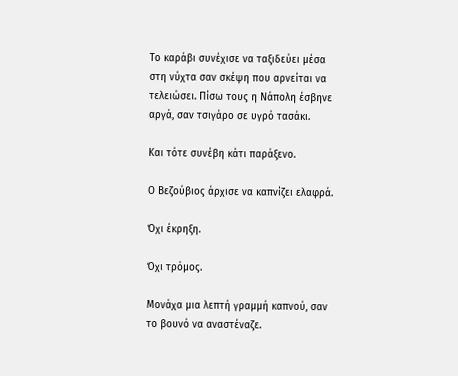Το καράβι συνέχισε να ταξιδεύει μέσα στη νύχτα σαν σκέψη που αρνείται να τελειώσει. Πίσω τους η Νάπολη έσβηνε αργά, σαν τσιγάρο σε υγρό τασάκι.

Και τότε συνέβη κάτι παράξενο.

Ο Βεζούβιος άρχισε να καπνίζει ελαφρά.

Όχι έκρηξη.

Όχι τρόμος.

Μονάχα μια λεπτή γραμμή καπνού, σαν το βουνό να αναστέναζε.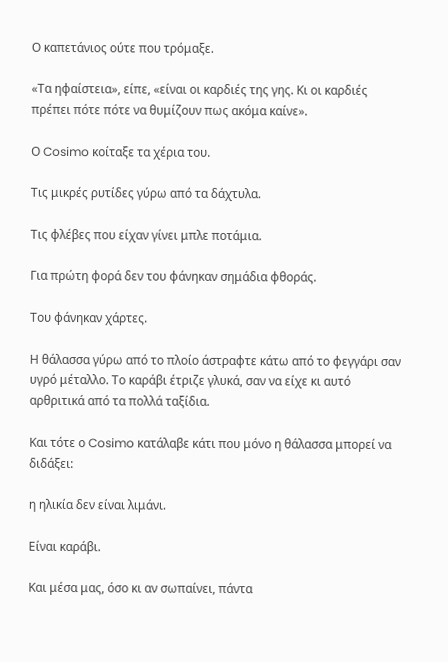Ο καπετάνιος ούτε που τρόμαξε.

«Τα ηφαίστεια», είπε, «είναι οι καρδιές της γης. Κι οι καρδιές πρέπει πότε πότε να θυμίζουν πως ακόμα καίνε».

Ο Cosimo κοίταξε τα χέρια του.

Τις μικρές ρυτίδες γύρω από τα δάχτυλα.

Τις φλέβες που είχαν γίνει μπλε ποτάμια.

Για πρώτη φορά δεν του φάνηκαν σημάδια φθοράς.

Του φάνηκαν χάρτες.

Η θάλασσα γύρω από το πλοίο άστραφτε κάτω από το φεγγάρι σαν υγρό μέταλλο. Το καράβι έτριζε γλυκά, σαν να είχε κι αυτό αρθριτικά από τα πολλά ταξίδια.

Και τότε ο Cosimo κατάλαβε κάτι που μόνο η θάλασσα μπορεί να διδάξει:

η ηλικία δεν είναι λιμάνι.

Είναι καράβι.

Και μέσα μας, όσο κι αν σωπαίνει, πάντα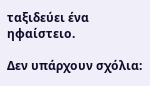ταξιδεύει ένα ηφαίστειο.

Δεν υπάρχουν σχόλια: